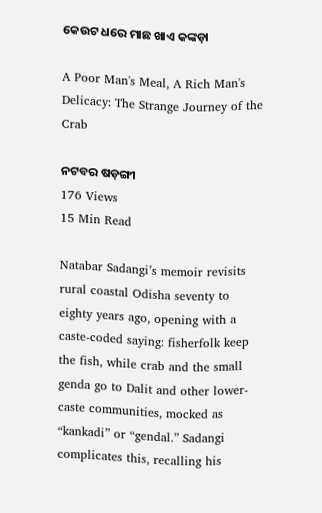କେଉଟ ଧରେ ମାଛ ଖାଏ କଙ୍କଡ଼ା

A Poor Man's Meal, A Rich Man's Delicacy: The Strange Journey of the Crab

ନଟବର ଷଡ଼ଙ୍ଗୀ
176 Views
15 Min Read

Natabar Sadangi’s memoir revisits rural coastal Odisha seventy to eighty years ago, opening with a caste-coded saying: fisherfolk keep the fish, while crab and the small genda go to Dalit and other lower-caste communities, mocked as “kankadi” or “gendal.” Sadangi complicates this, recalling his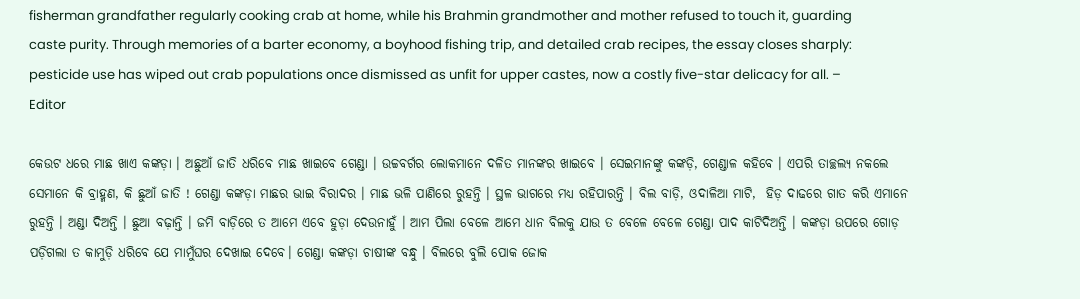fisherman grandfather regularly cooking crab at home, while his Brahmin grandmother and mother refused to touch it, guarding caste purity. Through memories of a barter economy, a boyhood fishing trip, and detailed crab recipes, the essay closes sharply: pesticide use has wiped out crab populations once dismissed as unfit for upper castes, now a costly five-star delicacy for all. – Editor

କେଉଟ ଧରେ ମାଛ ଖାଏ କଙ୍କଡ଼ା । ଅଛୁଆଁ ଜାତି ଧରିବେ ମାଛ ଖାଇବେ ଗେଣ୍ଡା । ଉଚ୍ଚବର୍ଗର ଲୋକମାନେ ଦଳିତ ମାନଙ୍କର ଖାଇବେ । ସେଇମାନଙ୍କୁ କଙ୍କଡ଼ି, ଗେଣ୍ଡାଳ କହିବେ । ଏପରି ତାଚ୍ଛଲ୍ୟ ନକଲେ ସେମାନେ କି ବ୍ରାହ୍ମଣ, କି ଛୁଆଁ ଜାତି ! ଗେଣ୍ଡା କଙ୍କଡ଼ା ମାଛର ଭାଇ ବିରାଦର । ମାଛ ଭଳି ପାଣିରେ ରୁହନ୍ତି । ସ୍ଥଳ ଭାଗରେ ମଧ୍ୟ ରହିପାରନ୍ତି । ବିଲ ବାଡ଼ି, ଓଦାଳିଆ ମାଟି,  ହିଡ଼ ଦାଢରେ ଗାତ କରି ଏମାନେ ରୁହନ୍ତି । ଅଣ୍ଡା ଦିଅନ୍ତି । ଛୁଆ ବଢ଼ାନ୍ତି । ଜମି ବାଡ଼ିରେ ତ ଆମେ ଏବେ ହୁଡ଼ା ଦେଉନାହୁଁ । ଆମ ପିଲା ବେଳେ ଆମେ ଧାନ ବିଲକୁ ଯାଉ ତ ବେଳେ ବେଳେ ଗେଣ୍ଡା ପାଦ କାଟିଦିଅନ୍ତି । କଙ୍କଡ଼ା ଉପରେ ଗୋଡ଼ ପଡ଼ିଗଲା ତ କାମୁଡ଼ି ଧରିବେ ଯେ ମାମୁଁଘର ଦେଖାଇ ଦେବେ। ଗେଣ୍ଡା କଙ୍କଡ଼ା ଚାଷୀଙ୍କ ବନ୍ଧୁ । ବିଲରେ ବୁଲି ପୋକ ଜୋକ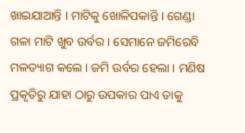ଖାଇଯାଆନ୍ତି । ମାଟିକୁ ଖୋଳିପକାନ୍ତି । ଗେଣ୍ଡା ଗଳା ମାଟି ଖୁବ ଉର୍ବର । ସେମାନେ ଜମିରେବି ମଳତ୍ୟାଗ କଲେ । ଜମି ଉର୍ବର ହେଲା । ମଣିଷ ପ୍ରକୃତିରୁ ଯାହା ଠାରୁ ଉପକାର ପାଏ ତାକୁ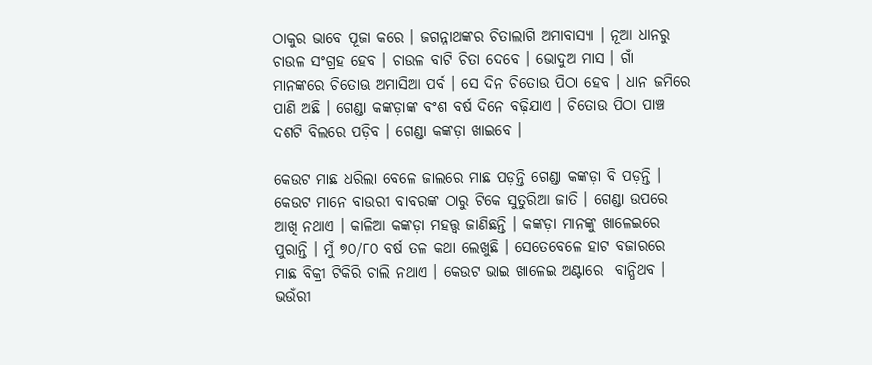ଠାକୁର ଭାବେ ପୂଜା କରେ । ଜଗନ୍ନାଥଙ୍କର ଚିତାଲାଗି ଅମାବାସ୍ୟା । ନୂଆ ଧାନରୁ ଚାଉଳ ସଂଗ୍ରହ ହେବ । ଚାଉଳ ବାଟି ଚିତା ଦେବେ । ଭୋଦୁଅ ମାସ । ଗାଁ ମାନଙ୍କରେ ଚିତୋଊ ଅମାସିଆ ପର୍ବ । ସେ ଦିନ ଚିତୋଉ ପିଠା ହେବ । ଧାନ ଜମିରେ ପାଣି ଅଛି । ଗେଣ୍ଡା କଙ୍କଡ଼ାଙ୍କ ବଂଶ ବର୍ଷ ଦିନେ ବଢ଼ିଯାଏ । ଚିତୋଉ ପିଠା ପାଞ୍ଚ ଦଶଟି ବିଲରେ ପଡ଼ିବ । ଗେଣ୍ଡା କଙ୍କଡ଼ା ଖାଇବେ ।

କେଉଟ ମାଛ ଧରିଲା ବେଳେ ଜାଲରେ ମାଛ ପଡ଼ନ୍ତି ଗେଣ୍ଡା କଙ୍କଡ଼ା ବି ପଡ଼ନ୍ତି । କେଉଟ ମାନେ ବାଉରୀ ବାବରଙ୍କ ଠାରୁ ଟିକେ ସୁତୁରିଆ ଜାତି । ଗେଣ୍ଡା ଉପରେ ଆଖି ନଥାଏ । କାଳିଆ କଙ୍କଡ଼ା ମହତ୍ତ୍ଵ ଜାଣିଛନ୍ତି । କଙ୍କଡ଼ା ମାନଙ୍କୁ ଖାଳେଇରେ ପୁରାନ୍ତି । ମୁଁ ୭୦/୮୦ ବର୍ଷ ତଳ କଥା ଲେଖୁଛି । ସେତେବେଳେ ହାଟ ବଜାରରେ  ମାଛ ବିକ୍ରୀ ଟିକିରି ଚାଲି ନଥାଏ । କେଉଟ ଭାଇ ଖାଳେଇ ଅଣ୍ଟାରେ  ବାନ୍ଧିଥବ । ଭଉଁରୀ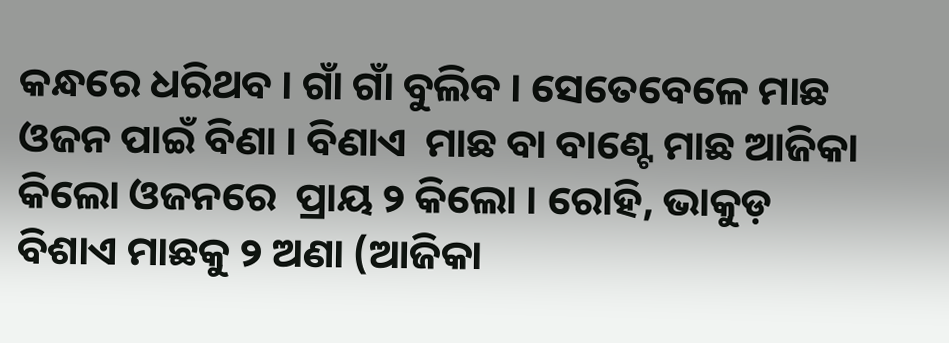କନ୍ଧରେ ଧରିଥବ । ଗାଁ ଗାଁ ବୁଲିବ । ସେତେବେଳେ ମାଛ ଓଜନ ପାଇଁ ବିଣା । ବିଣାଏ  ମାଛ ବା ବାଣ୍ଟେ ମାଛ ଆଜିକା କିଲୋ ଓଜନରେ  ପ୍ରାୟ ୨ କିଲୋ । ରୋହି, ଭାକୁଡ଼ ବିଶାଏ ମାଛକୁ ୨ ଅଣା (ଆଜିକା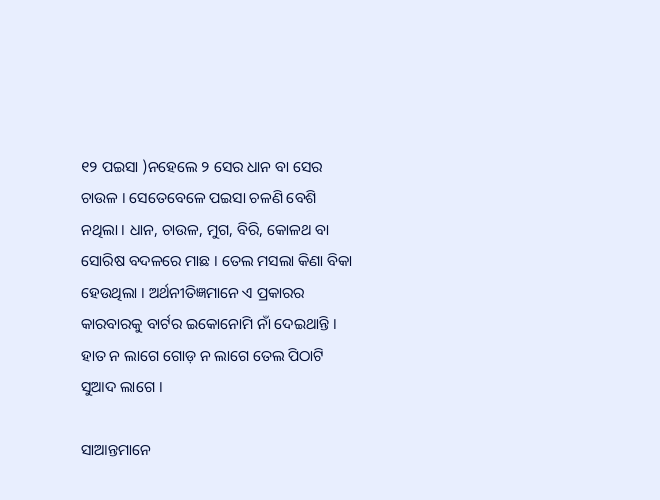୧୨ ପଇସା )ନହେଲେ ୨ ସେର ଧାନ ବା ସେର ଚାଉଳ । ସେତେବେଳେ ପଇସା ଚଳଣି ବେଶି ନଥିଲା । ଧାନ, ଚାଉଳ, ମୁଗ, ବିରି, କୋଳଥ ବା ସୋରିଷ ବଦଳରେ ମାଛ । ତେଲ ମସଲା କିଣା ବିକା ହେଉଥିଲା । ଅର୍ଥନୀତିଜ୍ଞମାନେ ଏ ପ୍ରକାରର କାରବାରକୁ ବାର୍ଟର ଇକୋନୋମି ନାଁ ଦେଇଥାନ୍ତି । ହାତ ନ ଲାଗେ ଗୋଡ଼ ନ ଲାଗେ ତେଲ ପିଠାଟି ସୁଆଦ ଲାଗେ ।

ସାଆନ୍ତମାନେ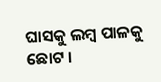ଘାସକୁ ଲମ୍ବ ପାଳକୁ ଛୋଟ ।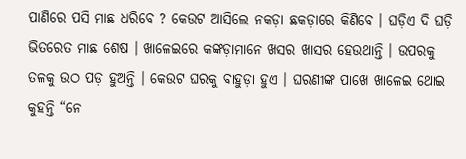ପାଣିରେ ପସି ମାଛ ଧରିବେ ? କେଉଟ ଆସିଲେ ନକଡ଼ା ଛକଡ଼ାରେ କିଣିବେ । ଘଡ଼ିଏ ଦି ଘଡ଼ି ଭିତରେତ ମାଛ ଶେଷ । ଖାଳେଇରେ କଙ୍କଡ଼ାମାନେ ଖସର ଖାସର ହେଉଥାନ୍ତି । ଉପରକୁ ତଳକୁ ଉଠ ପଡ଼ ହୁଅନ୍ତି । କେଉଟ ଘରକୁ ବାହୁଡ଼ା ହୁଏ । ଘରଣୀଙ୍କ ପାଖେ ଖାଳେଇ ଥୋଇ କୁହନ୍ତି “ନେ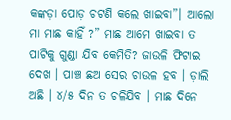କଙ୍କଡ଼ା ପୋଡ଼ ଚଟଣି କଲେ ଖାଇବା”। ଆଲୋ ମା ମାଛ କାହିଁ ?” ମାଛ ଆମେ ଖାଇବା ତ ପାଟିକୁ ଗୁଣ୍ଡା ଯିବ କେମିତି? ଜାଉଳି ଫିଟାଇ ଦେଖ । ପାଞ୍ଚ ଛଅ ସେର ଚାଉଳ ହବ । ଡ଼ାଲି ଅଛି । ୪/୫ ଦିନ ତ ଚଳିଯିବ । ମାଛ ଦିନେ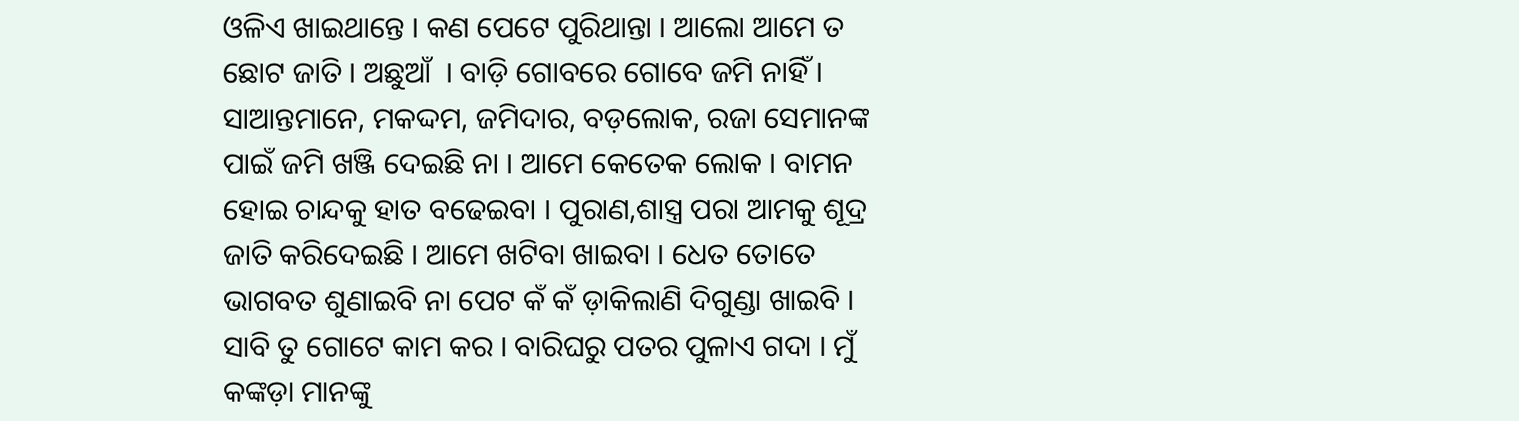ଓଳିଏ ଖାଇଥାନ୍ତେ । କଣ ପେଟେ ପୁରିଥାନ୍ତା । ଆଲୋ ଆମେ ତ ଛୋଟ ଜାତି । ଅଛୁଆଁ  । ବାଡ଼ି ଗୋବରେ ଗୋବେ ଜମି ନାହିଁ । ସାଆନ୍ତମାନେ, ମକଦ୍ଦମ, ଜମିଦାର, ବଡ଼ଲୋକ, ରଜା ସେମାନଙ୍କ ପାଇଁ ଜମି ଖଞ୍ଜି ଦେଇଛି ନା । ଆମେ କେତେକ ଲୋକ । ବାମନ ହୋଇ ଚାନ୍ଦକୁ ହାତ ବଢେଇବା । ପୁରାଣ,ଶାସ୍ତ୍ର ପରା ଆମକୁ ଶୂଦ୍ର ଜାତି କରିଦେଇଛି । ଆମେ ଖଟିବା ଖାଇବା । ଧେତ ତୋତେ ଭାଗବତ ଶୁଣାଇବି ନା ପେଟ କଁ କଁ ଡ଼ାକିଲାଣି ଦିଗୁଣ୍ଡା ଖାଇବି । ସାବି ତୁ ଗୋଟେ କାମ କର । ବାରିଘରୁ ପତର ପୁଳାଏ ଗଦା । ମୁଁ କଙ୍କଡ଼ା ମାନଙ୍କୁ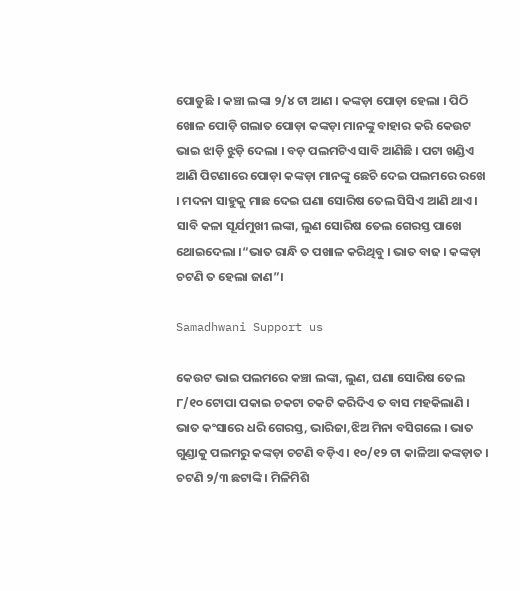ପୋଡୁଛି । କଞ୍ଚା ଲଙ୍କା ୨/୪ ଟା ଆଣ । କଙ୍କଡ଼ା ପୋଡ଼ା ହେଲା । ପିଠି ଖୋଳ ପୋଡ଼ି ଗଲାତ ପୋଡ଼ା କଙ୍କଡ଼ା ମାନଙ୍କୁ ବାହାର କରି କେଉଟ ଭାଇ ଝାଡ଼ି ଝୁଡ଼ି ଦେଲା । ବଡ଼ ପଲମଟିଏ ସାବି ଆଣିଛି । ପଟା ଖଣ୍ଡିଏ ଆଣି ପିଟଣାରେ ପୋଡ଼ା କଙ୍କଡ଼ା ମାନଙ୍କୁ ଛେଚି ଦେଇ ପଲମରେ ରଖେ । ମଦନା ସାହୁକୁ ମାଛ ଦେଇ ଘଣା ସୋରିଷ ତେଲ ସିସିଏ ଆଣି ଥାଏ । ସାବି କଳା ସୂର୍ଯମୁଖୀ ଲଙ୍କା, ଲୁଣ ସୋରିଷ ତେଲ ଗେରସ୍ତ ପାଖେ ଥୋଇଦେଲା ।“ଭାତ ରାନ୍ଧି ତ ପଖାଳ କରିଥିବୁ । ଭାତ ବାଢ । କଙ୍କଡ଼ା ଚଟଣି ତ ହେଲା ଜାଣ”।

Samadhwani Support us

କେଉଟ ଭାଇ ପଲମରେ କଞ୍ଚା ଲଙ୍କା, ଲୁଣ, ଘଣା ସୋରିଷ ତେଲ ୮/୧୦ ଟୋପା ପକାଇ ଚକଟା ଚକଟି କରିଦିଏ ତ ବାସ ମହକିଲାଣି । ଭାତ କଂସାରେ ଧରି ଗେରସ୍ତ, ଭାରିଜା,ଝିଅ ମିନା ବସିଗଲେ । ଭାତ ଗୁଣ୍ଡାକୁ ପଲମରୁ କଙ୍କଡ଼ା ଚଟଣି ବଡ଼ିଏ । ୧୦/୧୨ ଟା କାଳିଆ କଙ୍କଡ଼ାତ । ଚଟଣି ୨/୩ ଛଟାଙ୍କି । ମିଳିମିଶି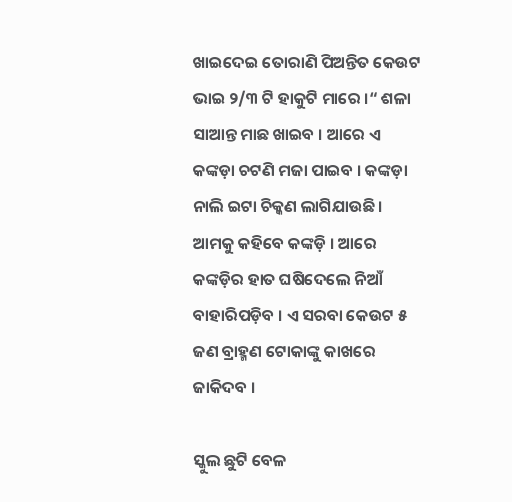ଖାଇଦେଇ ତୋରାଣି ପିଅନ୍ତିତ କେଉଟ ଭାଇ ୨/୩ ଟି ହାକୁଟି ମାରେ ।“ ଶଳା ସାଆନ୍ତ ମାଛ ଖାଇବ । ଆରେ ଏ କଙ୍କଡ଼ା ଚଟଣି ମଜା ପାଇବ । କଙ୍କଡ଼ା ନାଲି ଇଟା ଚିକ୍କଣ ଲାଗିଯାଉଛି । ଆମକୁ କହିବେ କଙ୍କଡ଼ି । ଆରେ କଙ୍କଡ଼ିର ହାତ ଘଷିଦେଲେ ନିଆଁ ବାହାରିପଡ଼ିବ । ଏ ସରବା କେଉଟ ୫ ଜଣ ବ୍ରାହ୍ମଣ ଟୋକାଙ୍କୁ କାଖରେ ଜାକିଦବ ।

ସ୍କୁଲ ଛୁଟି ବେଳ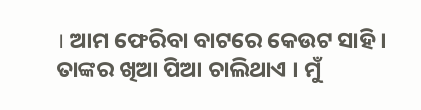। ଆମ ଫେରିବା ବାଟରେ କେଉଟ ସାହି । ତାଙ୍କର ଖିଆ ପିଆ ଚାଲିଥାଏ । ମୁଁ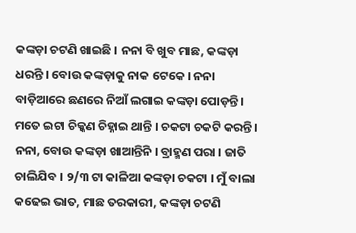କଙ୍କଡ଼ା ଚଟଣି ଖାଇଛି । ନନା ବି ଖୁବ ମାଛ, କଙ୍କଡ଼ା ଧରନ୍ତି । ବୋଉ କଙ୍କଡ଼ାକୁ ନାକ ଟେକେ । ନନା ବାଡ଼ିଆରେ ଛଣରେ ନିଆଁ ଲଗାଇ କଙ୍କଡ଼ା ପୋଡ଼ନ୍ତି । ମତେ ଇଟା ଚିକ୍କଣ ଚିହ୍ନାଇ ଥାନ୍ତି । ଚକଟା ଚକଟି କରନ୍ତି । ନନା, ବୋଉ କଙ୍କଡ଼ା ଖାଆନ୍ତିନି । ବ୍ରାହ୍ମଣ ପରା । ଜାତି ଚାଲିଯିବ । ୨/୩ ଟା କାଳିଆ କଙ୍କଡ଼ା ଚକଟା । ମୁଁ ବାଲା କଢେଇ ଭାତ, ମାଛ ତରକାରୀ, କଙ୍କଡ଼ା ଚଟଣି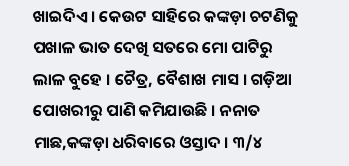ଖାଇଦିଏ । କେଉଟ ସାହିରେ କଙ୍କଡ଼ା ଚଟଣିକୁ ପଖାଳ ଭାତ ଦେଖି ସତରେ ମୋ ପାଟିରୁ ଲାଳ ବୁହେ । ଚୈତ୍ର, ବୈଶାଖ ମାସ । ଗଡ଼ିଆ ପୋଖରୀରୁ ପାଣି କମିଯାଉଛି । ନନାତ ମାଛ,କଙ୍କଡ଼ା ଧରିବାରେ ଓସ୍ତାଦ । ୩/୪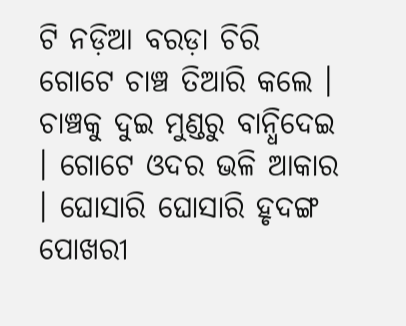ଟି ନଡ଼ିଆ ବରଡ଼ା ଚିରି ଗୋଟେ ଚାଞ୍ଚ ତିଆରି କଲେ । ଚାଞ୍ଚକୁ ଦୁଇ ମୁଣ୍ଡରୁ ବାନ୍ଧିଦେଇ । ଗୋଟେ ଓଦର ଭଳି ଆକାର । ଘୋସାରି ଘୋସାରି ହୃଦଙ୍ଗ ପୋଖରୀ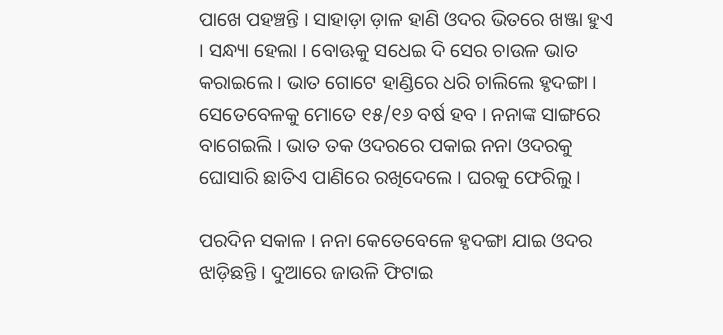ପାଖେ ପହଞ୍ଚନ୍ତି । ସାହାଡ଼ା ଡ଼ାଳ ହାଣି ଓଦର ଭିତରେ ଖଞ୍ଜା ହୁଏ । ସନ୍ଧ୍ୟା ହେଲା । ବୋଊକୁ ସଧେଇ ଦି ସେର ଚାଉଳ ଭାତ କରାଇଲେ । ଭାତ ଗୋଟେ ହାଣ୍ଡିରେ ଧରି ଚାଲିଲେ ହୃଦଙ୍ଗା । ସେତେବେଳକୁ ମୋତେ ୧୫/୧୬ ବର୍ଷ ହବ । ନନାଙ୍କ ସାଙ୍ଗରେ ବାଗେଇଲି । ଭାତ ତକ ଓଦରରେ ପକାଇ ନନା ଓଦରକୁ ଘୋସାରି ଛାତିଏ ପାଣିରେ ରଖିଦେଲେ । ଘରକୁ ଫେରିଲୁ ।

ପରଦିନ ସକାଳ । ନନା କେତେବେଳେ ହୃଦଙ୍ଗା ଯାଇ ଓଦର ଝାଡ଼ିଛନ୍ତି । ଦୁଆରେ ଜାଉଳି ଫିଟାଇ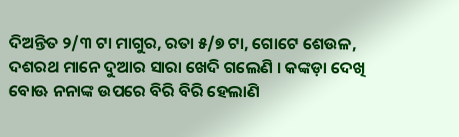ଦିଅନ୍ତିତ ୨/୩ ଟା ମାଗୁର, ରତା ୫/୭ ଟା, ଗୋଟେ ଶେଉଳ, ଦଶରଥ ମାନେ ଦୁଆର ସାରା ଖେଦି ଗଲେଣି । କଙ୍କଡ଼ା ଦେଖି ବୋଊ ନନାଙ୍କ ଉପରେ ବିରି ବିରି ହେଲାଣି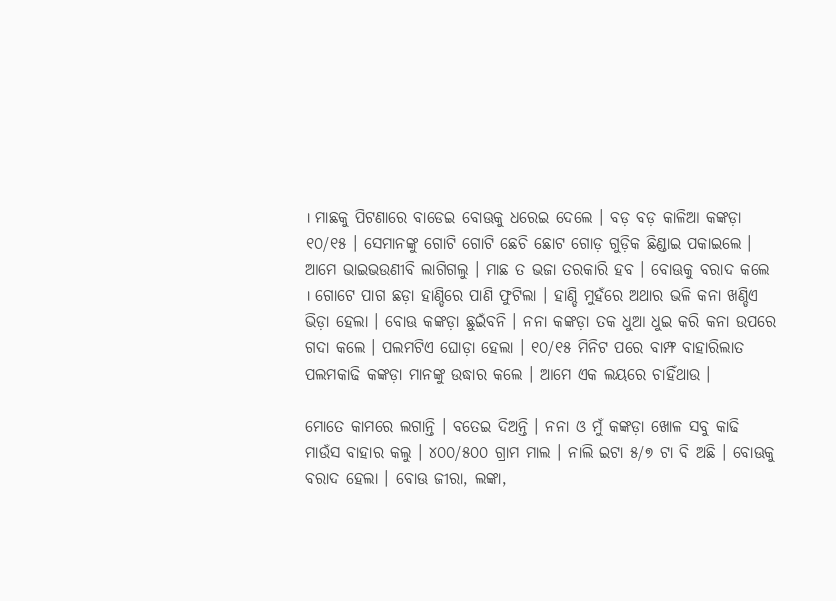। ମାଛକୁ ପିଟଣାରେ ବାଡେଇ ବୋଊକୁ ଧରେଇ ଦେଲେ । ବଡ଼ ବଡ଼ କାଳିଆ କଙ୍କଡ଼ା ୧୦/୧୫ । ସେମାନଙ୍କୁ ଗୋଟି ଗୋଟି ଛେଚି ଛୋଟ ଗୋଡ଼ ଗୁଡ଼ିକ ଛିଣ୍ଡାଇ ପକାଇଲେ । ଆମେ ଭାଇଭଉଣୀବି ଲାଗିଗଲୁ । ମାଛ ତ ଭଜା ତରକାରି ହବ । ବୋଊକୁ ବରାଦ କଲେ । ଗୋଟେ ପାଗ ଛଡ଼ା ହାଣ୍ଡିରେ ପାଣି ଫୁଟିଲା । ହାଣ୍ଡି ମୁହଁରେ ଅଥାର ଭଳି କନା ଖଣ୍ଡିଏ ଭିଡ଼ା ହେଲା । ବୋଊ କଙ୍କଡ଼ା ଛୁଇଁବନି । ନନା କଙ୍କଡ଼ା ତକ ଧୁଆ ଧୁଇ କରି କନା ଉପରେ ଗଦା କଲେ । ପଲମଟିଏ ଘୋଡ଼ା ହେଲା । ୧୦/୧୫ ମିନିଟ ପରେ ବାମ୍ଫ ବାହାରିଲାତ ପଲମକାଢି କଙ୍କଡ଼ା ମାନଙ୍କୁ ଉଦ୍ଧାର କଲେ । ଆମେ ଏକ ଲୟରେ ଚାହିଁଥାଉ ।

ମୋତେ କାମରେ ଲଗାନ୍ତି । ବତେଇ ଦିଅନ୍ତି । ନନା ଓ ମୁଁ କଙ୍କଡ଼ା ଖୋଳ ସବୁ କାଢି ମାଉଁସ ବାହାର କଲୁ । ୪୦୦/୫୦୦ ଗ୍ରାମ ମାଲ । ନାଲି ଇଟା ୫/୭ ଟା ବି ଅଛି । ବୋଊକୁ ବରାଦ ହେଲା । ବୋଊ ଜୀରା, ଲଙ୍କା,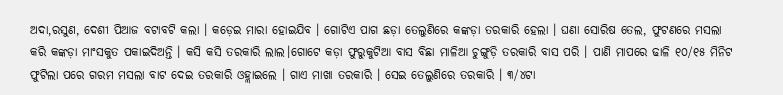ଅଦା,ରସୁଣ, ଦେଶୀ ପିଆଜ ବଟାବଟି କଲା । କଡ଼େଇ ମାରା ହୋଇଯିବ । ଗୋଟିଏ ପାଗ ଛଡ଼ା ତେଲୁଣିରେ କଙ୍କଡ଼ା ତରକାରି ହେଲା । ଘଣା ସୋରିଷ ତେଲ, ଫୁଟଣରେ ମସଲା କରି କଙ୍କଡ଼ା ମାଂସକୁତ ପକାଇଦିଅନ୍ତି । କସି କସି ତରକାରି ଲାଲ।ଗୋଟେ କଡ଼ା ଫୁରୁକୁଟିଆ ବାସ ବିଛା ମାଳିଆ ଚୁଙ୍ଗୁଡ଼ି ତରକାରି ବାସ ପରି । ପାଣି ମାପରେ ଢାଳି ୧୦/୧୫ ମିନିଟ ଫୁଟିଲା ପରେ ଗରମ ମସଲା ବାଟ ଦେଇ ତରକାରି ଓହ୍ଲାଇଲେ । ଗାଏ ମାଖା ତରକାରି । ସେଇ ତେଲୁଣିରେ ତରକାରି । ୩/୪ଟା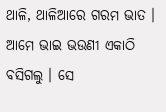ଥାଳି, ଥାଳିଆରେ ଗରମ ଭାତ । ଆମେ ଭାଇ ଭଉଣୀ ଏକାଠି ବସିଗଲୁ । ସେ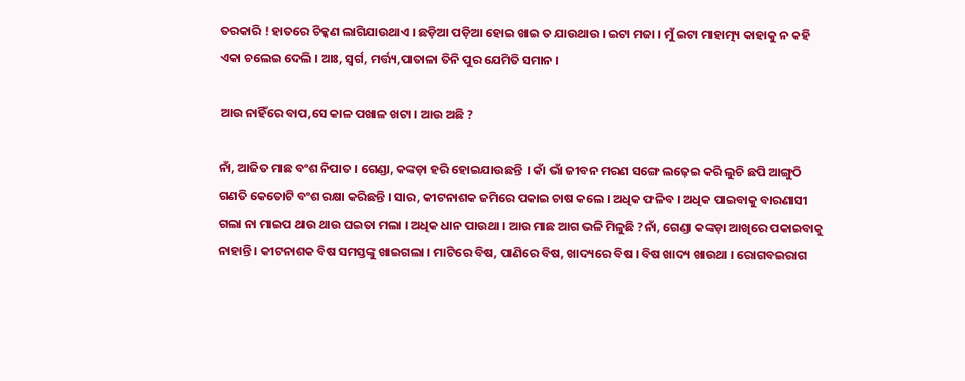ତରକାରି ! ହାତରେ ଚିକ୍କଣ ଲାଗିଯାଉଥାଏ । ଛଡ଼ିଆ ପଡ଼ିଆ ହୋଇ ଖାଇ ତ ଯାଉଥାଉ । ଇଟା ମଜା । ମୁଁ ଇଟା ମାହାତ୍ମ୍ୟ କାହାକୁ ନ କହି ଏକା ଚଲେଇ ଦେଲି । ଆଃ, ସ୍ଵର୍ଗ, ମର୍ତ୍ତ୍ୟ,ପାତାଳା ତିନି ପୁର ଯେମିତି ସମାନ ।

ଆଉ ନାହିଁରେ ବାପ,ସେ କାଳ ପଖାଳ ଖଟା । ଆଉ ଅଛି ?

ନାଁ, ଆଜିତ ମାଛ ବଂଶ ନିପାତ । ଗେଣ୍ଡା, କଙ୍କଡ଼ା ହରି ହୋଇଯାଉଛନ୍ତି  । କାଁ ଭାଁ ଜୀବନ ମରଣ ସଙ୍ଗେ ଲଢ଼େଇ କରି ଲୁଚି ଛପି ଆଙ୍ଗୁଠି ଗଣତି କେତୋଟି ବଂଶ ରକ୍ଷା କରିଛନ୍ତି । ସାର, କୀଟନାଶକ ଜମିରେ ପକାଇ ଚାଷ କଲେ । ଅଧିକ ଫଳିବ । ଅଧିକ ପାଇବାକୁ ବାରଣାସୀ ଗଲା ନା ମାଇପ ଥାଉ ଥାଉ ଘଇତା ମଲା । ଅଧିକ ଧାନ ପାଉଥା । ଆଉ ମାଛ ଆଗ ଭଳି ମିଳୁଛି ?ନାଁ, ଗେଣ୍ଡା କଙ୍କଡ଼ା ଆଖିରେ ପକାଇବାକୁ ନାହାନ୍ତି । କୀଟନାଶକ ବିଷ ସମସ୍ତଙ୍କୁ ଖାଇଗଲା । ମାଟିରେ ବିଷ, ପାଣିରେ ବିଷ, ଖାଦ୍ୟରେ ବିଷ । ବିଷ ଖାଦ୍ୟ ଖାଉଥା । ରୋଗବଇରାଗ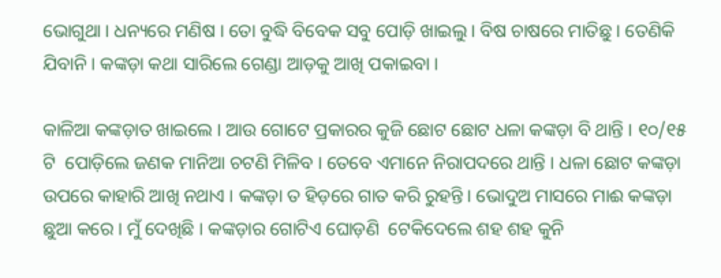ଭୋଗୁଥା । ଧନ୍ୟରେ ମଣିଷ । ତୋ ବୁଦ୍ଧି ବିବେକ ସବୁ ପୋଡ଼ି ଖାଇଲୁ । ବିଷ ଚାଷରେ ମାତିଛୁ । ତେଣିକି ଯିବାନି । କଙ୍କଡ଼ା କଥା ସାରିଲେ ଗେଣ୍ଡା ଆଡ଼କୁ ଆଖି ପକାଇବା ।

କାଳିଆ କଙ୍କଡ଼ାତ ଖାଇଲେ । ଆଉ ଗୋଟେ ପ୍ରକାରର କୁଜି ଛୋଟ ଛୋଟ ଧଳା କଙ୍କଡ଼ା ବି ଥାନ୍ତି । ୧୦/୧୫ ଟି  ପୋଡ଼ିଲେ ଜଣକ ମାନିଆ ଚଟଣି ମିଳିବ । ତେବେ ଏମାନେ ନିରାପଦରେ ଥାନ୍ତି । ଧଳା ଛୋଟ କଙ୍କଡ଼ା ଉପରେ କାହାରି ଆଖି ନଥାଏ । କଙ୍କଡ଼ା ତ ହିଡ଼ରେ ଗାତ କରି ରୁହନ୍ତି । ଭୋଦୁଅ ମାସରେ ମାଈ କଙ୍କଡ଼ା ଛୁଆ କରେ । ମୁଁ ଦେଖିଛି । କଙ୍କଡ଼ାର ଗୋଟିଏ ଘୋଡ଼ଣି  ଟେକିଦେଲେ ଶହ ଶହ କୁନି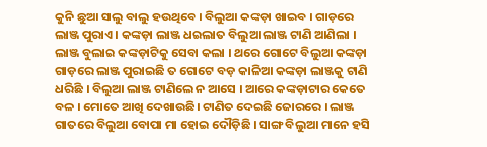କୁନି ଛୁଆ ସାଲୁ ବାଲୁ ହଉଥିବେ । ବିଲୁଆ କଙ୍କଡ଼ା ଖାଇବ । ଗାଡ଼ରେ ଲାଞ୍ଜ ପୁରାଏ । କଙ୍କଡ଼ା ଲାଞ୍ଜ ଧଇଲାତ ବିଲୁଆ ଲାଞ୍ଜ ଟାଣି ଆଣିଲା । ଲାଞ୍ଜ ବୁଲାଇ କଙ୍କଡ଼ାଟିକୁ ସେବା କଲା । ଥରେ ଗୋଟେ ବିଲୁଆ କଙ୍କଡ଼ା ଗାଡ଼ରେ ଲାଞ୍ଜ ପୁରାଇଛି ତ ଗୋଟେ ବଡ଼ କାଳିଆ କଙ୍କଡ଼ା ଲାଞ୍ଜକୁ ଟାଣି ଧରିଛି । ବିଲୁଆ ଲାଞ୍ଜ ଟାଣିଲେ ନ ଆସେ । ଆରେ କଙ୍କଡ଼ାଟାର କେତେ ବଳ । ମୋତେ ଆଖି ଦେଖାଉଛି । ଟାଣିତ ଦେଇଛି ଜୋରରେ । ଲାଞ୍ଜ ଗାତରେ ବିଲୁଆ ବୋପା ମା ହୋଇ ଦୌଡ଼ିଛି । ସାଙ୍ଗ ବିଲୁଆ ମାନେ ହସି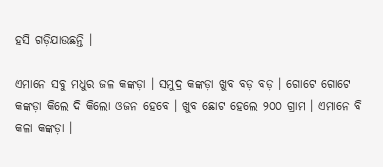ହସି ଗଡ଼ିଯାଉଛନ୍ତି ।

ଏମାନେ ସବୁ ମଧୁର ଜଳ କଙ୍କଡ଼ା । ସମୁଦ୍ର କଙ୍କଡ଼ା ଖୁବ ବଡ଼ ବଡ଼ । ଗୋଟେ ଗୋଟେ କଙ୍କଡ଼ା କିଲେ ଦି କିଲୋ ଓଜନ ହେବେ । ଖୁବ ଛୋଟ ହେଲେ ୨୦୦ ଗ୍ରାମ । ଏମାନେ ବି କଳା କଙ୍କଡ଼ା ।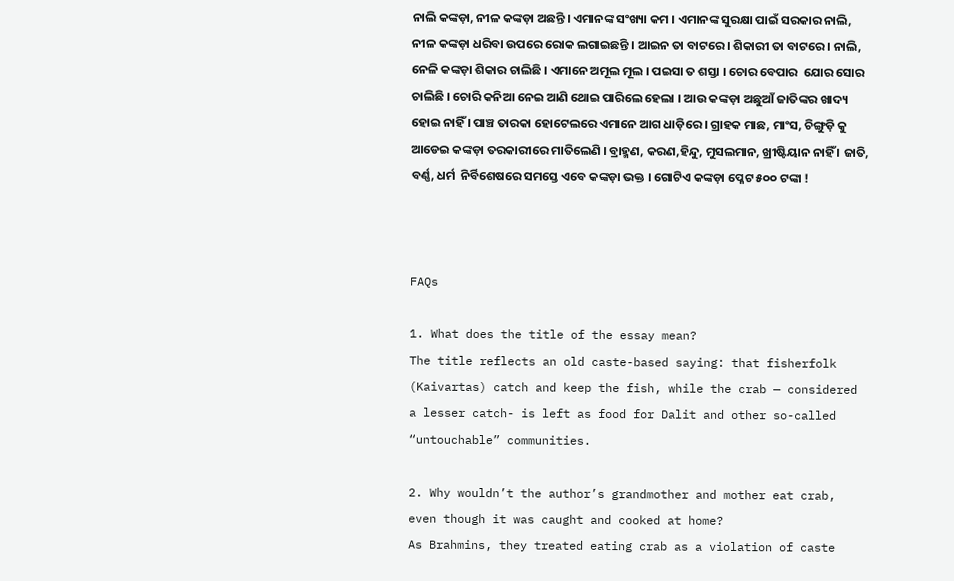ନାଲି କଙ୍କଡ଼ା, ନୀଳ କଙ୍କଡ଼ା ଅଛନ୍ତି । ଏମାନଙ୍କ ସଂଖ୍ୟା କମ । ଏମାନଙ୍କ ସୁରକ୍ଷା ପାଇଁ ସରକାର ନାଲି,  ନୀଳ କଙ୍କଡ଼ା ଧରିବା ଉପରେ ରୋକ ଲଗାଇଛନ୍ତି । ଆଇନ ତା ବାଟରେ । ଶିକାରୀ ତା ବାଟରେ । ନାଲି, ନେଳି କଙ୍କଡ଼ା ଶିକାର ଚାଲିଛି । ଏମାନେ ଅମୂଲ ମୂଲ । ପଇସା ତ ଶସ୍ତା । ଚୋର ବେପାର  ଯୋର ସୋର ଚାଲିଛି । ଚୋରି କନିଆ ନେଇ ଆଣି ଥୋଇ ପାରିଲେ ହେଲା । ଆଉ କଙ୍କଡ଼ା ଅଛୁଆଁ ଜାତିଙ୍କର ଖାଦ୍ୟ ହୋଇ ନାହିଁ । ପାଞ୍ଚ ତାରକା ହୋଟେଲରେ ଏମାନେ ଆଗ ଧାଡ଼ିରେ । ଗ୍ରାହକ ମାଛ, ମାଂସ, ଚିଙ୍ଗୁଡ଼ି କୁ ଆଡେଇ କଙ୍କଡ଼ା ତରକାରୀରେ ମାତିଲେଣି । ବ୍ରାହ୍ମଣ, କରଣ,ହିନ୍ଦୁ, ମୁସଲମାନ, ଖ୍ରୀଷ୍ଟିୟାନ ନାହିଁ । ଜାତି, ବର୍ଣ୍ଣ, ଧର୍ମ  ନିର୍ବିଶେଷରେ ସମସ୍ତେ ଏବେ କଙ୍କଡ଼ା ଭକ୍ତ । ଗୋଟିଏ କଙ୍କଡ଼ା ପ୍ଳେଟ ୫୦୦ ଟଙ୍କା !



FAQs

1. What does the title of the essay mean?
The title reflects an old caste-based saying: that fisherfolk (Kaivartas) catch and keep the fish, while the crab — considered a lesser catch- is left as food for Dalit and other so-called “untouchable” communities.

2. Why wouldn’t the author’s grandmother and mother eat crab, even though it was caught and cooked at home?
As Brahmins, they treated eating crab as a violation of caste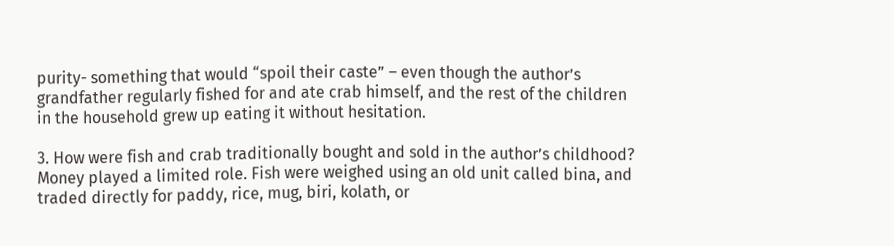purity- something that would “spoil their caste” – even though the author’s grandfather regularly fished for and ate crab himself, and the rest of the children in the household grew up eating it without hesitation.

3. How were fish and crab traditionally bought and sold in the author’s childhood?
Money played a limited role. Fish were weighed using an old unit called bina, and traded directly for paddy, rice, mug, biri, kolath, or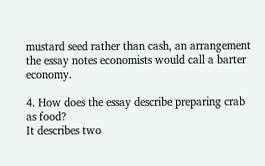mustard seed rather than cash, an arrangement the essay notes economists would call a barter economy.

4. How does the essay describe preparing crab as food?
It describes two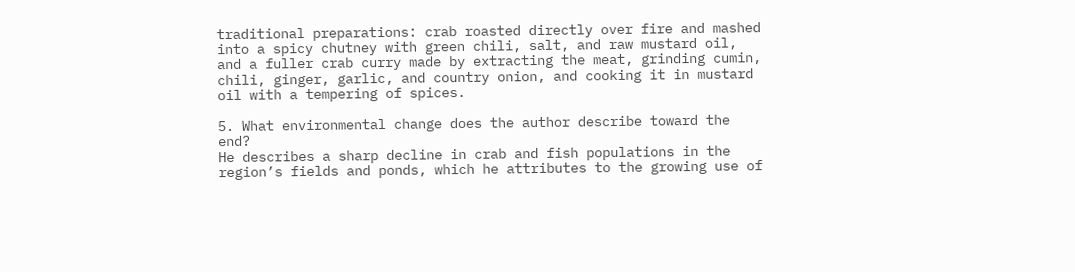traditional preparations: crab roasted directly over fire and mashed into a spicy chutney with green chili, salt, and raw mustard oil, and a fuller crab curry made by extracting the meat, grinding cumin, chili, ginger, garlic, and country onion, and cooking it in mustard oil with a tempering of spices.

5. What environmental change does the author describe toward the end?
He describes a sharp decline in crab and fish populations in the region’s fields and ponds, which he attributes to the growing use of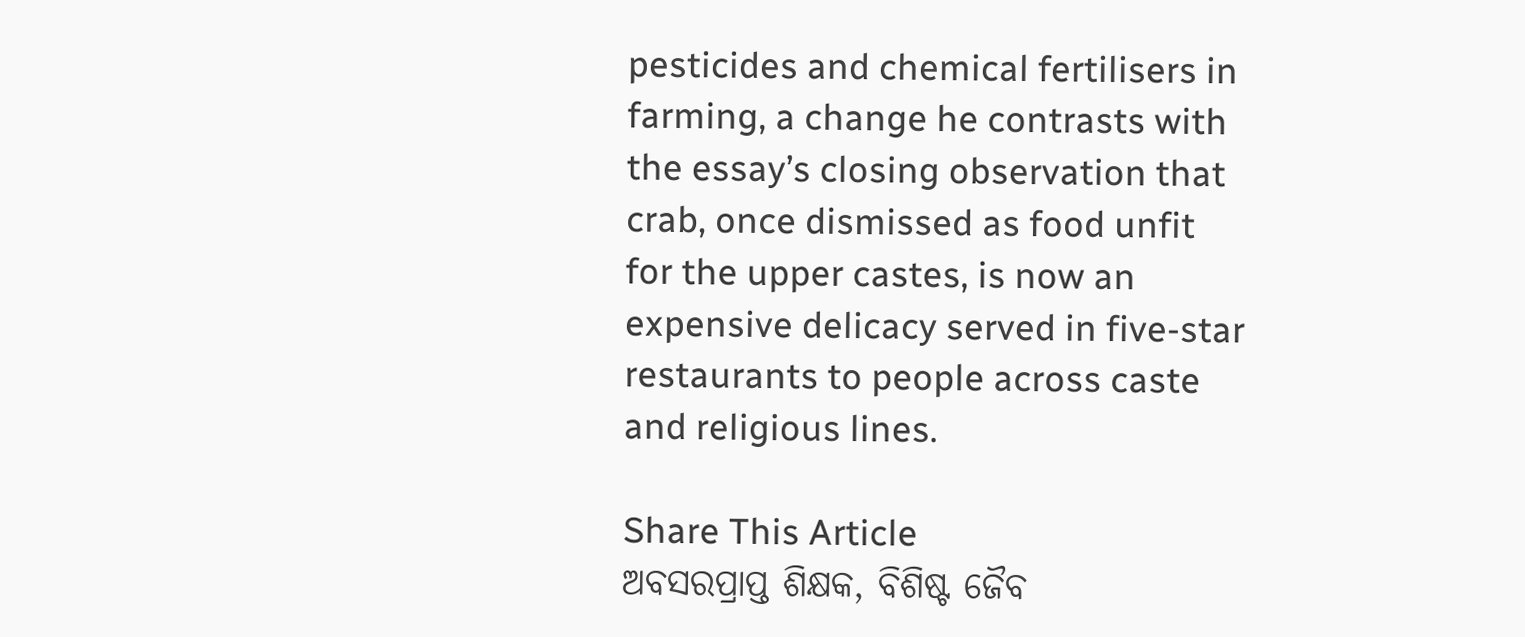pesticides and chemical fertilisers in farming, a change he contrasts with the essay’s closing observation that crab, once dismissed as food unfit for the upper castes, is now an expensive delicacy served in five-star restaurants to people across caste and religious lines.

Share This Article
ଅବସରପ୍ରାପ୍ତ ଶିକ୍ଷକ, ବିଶିଷ୍ଟ ଜୈବ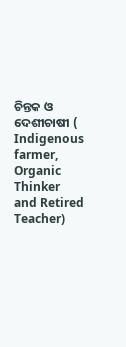ଚିନ୍ତକ ଓ ଦେଶୀଚାଷୀ ( Indigenous farmer, Organic Thinker and Retired Teacher)